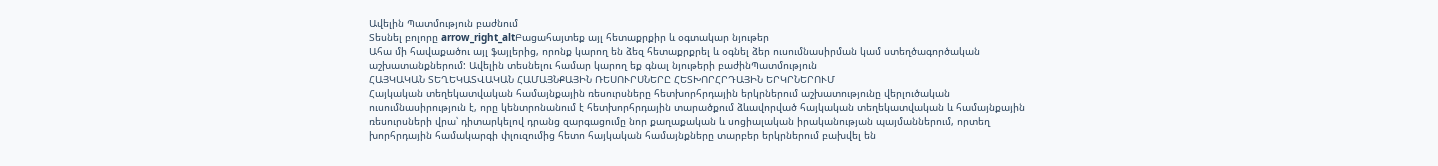Ավելին Պատմություն բաժնում
Տեսնել բոլորը arrow_right_altԲացահայտեք այլ հետաքրքիր և օգտակար նյութեր
Ահա մի հավաքածու այլ ֆայլերից, որոնք կարող են ձեզ հետաքրքրել և օգնել ձեր ուսումնասիրման կամ ստեղծագործական աշխատանքներում: Ավելին տեսնելու համար կարող եք գնալ նյութերի բաժինՊատմություն
ՀԱՅԿԱԿԱՆ ՏԵՂԵԿԱՏՎԱԿԱՆ ՀԱՄԱՅՆՔԱՅԻՆ ՌԵՍՈՒՐՍՆԵՐԸ ՀԵՏԽՈՐՀՐԴԱՅԻՆ ԵՐԿՐՆԵՐՈՒՄ
Հայկական տեղեկատվական համայնքային ռեսուրսները հետխորհրդային երկրներում աշխատությունը վերլուծական ուսումնասիրություն է, որը կենտրոնանում է հետխորհրդային տարածքում ձևավորված հայկական տեղեկատվական և համայնքային ռեսուրսների վրա՝ դիտարկելով դրանց զարգացումը նոր քաղաքական և սոցիալական իրականության պայմաններում, որտեղ խորհրդային համակարգի փլուզումից հետո հայկական համայնքները տարբեր երկրներում բախվել են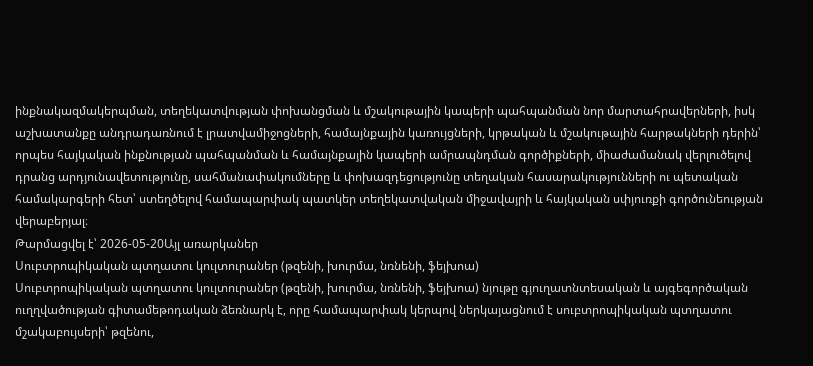ինքնակազմակերպման, տեղեկատվության փոխանցման և մշակութային կապերի պահպանման նոր մարտահրավերների, իսկ աշխատանքը անդրադառնում է լրատվամիջոցների, համայնքային կառույցների, կրթական և մշակութային հարթակների դերին՝ որպես հայկական ինքնության պահպանման և համայնքային կապերի ամրապնդման գործիքների, միաժամանակ վերլուծելով դրանց արդյունավետությունը, սահմանափակումները և փոխազդեցությունը տեղական հասարակությունների ու պետական համակարգերի հետ՝ ստեղծելով համապարփակ պատկեր տեղեկատվական միջավայրի և հայկական սփյուռքի գործունեության վերաբերյալ։
Թարմացվել է՝ 2026-05-20Այլ առարկաներ
Սուբտրոպիկական պտղատու կուլտուրաներ (թզենի, խուրմա, նռնենի, ֆեյխոա)
Սուբտրոպիկական պտղատու կուլտուրաներ (թզենի, խուրմա, նռնենի, ֆեյխոա) նյութը գյուղատնտեսական և այգեգործական ուղղվածության գիտամեթոդական ձեռնարկ է, որը համապարփակ կերպով ներկայացնում է սուբտրոպիկական պտղատու մշակաբույսերի՝ թզենու,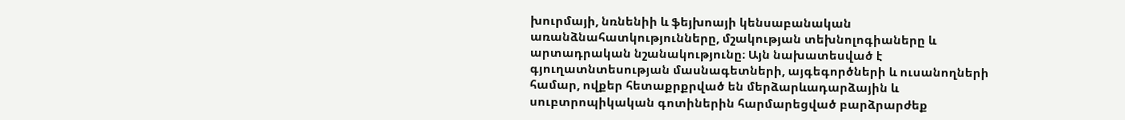խուրմայի, նռնենիի և ֆեյխոայի կենսաբանական առանձնահատկությունները, մշակության տեխնոլոգիաները և արտադրական նշանակությունը։ Այն նախատեսված է գյուղատնտեսության մասնագետների, այգեգործների և ուսանողների համար, ովքեր հետաքրքրված են մերձարևադարձային և սուբտրոպիկական գոտիներին հարմարեցված բարձրարժեք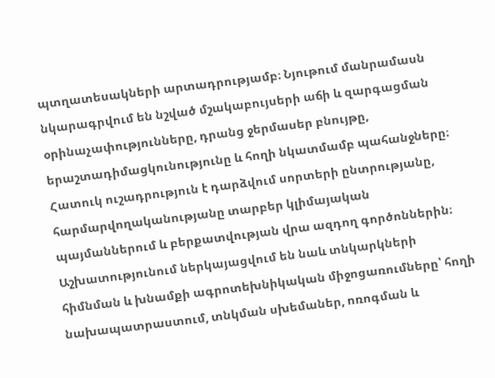պտղատեսակների արտադրությամբ։ Նյութում մանրամասն նկարագրվում են նշված մշակաբույսերի աճի և զարգացման օրինաչափությունները, դրանց ջերմասեր բնույթը, երաշտադիմացկունությունը և հողի նկատմամբ պահանջները։ Հատուկ ուշադրություն է դարձվում սորտերի ընտրությանը, հարմարվողականությանը տարբեր կլիմայական պայմաններում և բերքատվության վրա ազդող գործոններին։ Աշխատությունում ներկայացվում են նաև տնկարկների հիմնման և խնամքի ագրոտեխնիկական միջոցառումները՝ հողի նախապատրաստում, տնկման սխեմաներ, ոռոգման և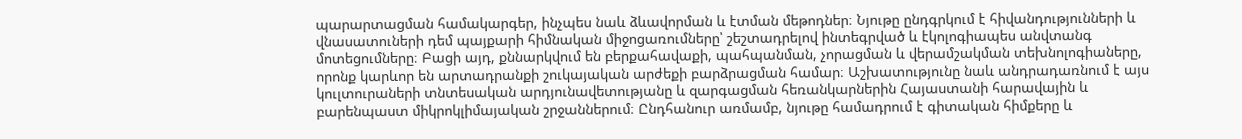պարարտացման համակարգեր, ինչպես նաև ձևավորման և էտման մեթոդներ։ Նյութը ընդգրկում է հիվանդությունների և վնասատուների դեմ պայքարի հիմնական միջոցառումները՝ շեշտադրելով ինտեգրված և էկոլոգիապես անվտանգ մոտեցումները։ Բացի այդ, քննարկվում են բերքահավաքի, պահպանման, չորացման և վերամշակման տեխնոլոգիաները, որոնք կարևոր են արտադրանքի շուկայական արժեքի բարձրացման համար։ Աշխատությունը նաև անդրադառնում է այս կուլտուրաների տնտեսական արդյունավետությանը և զարգացման հեռանկարներին Հայաստանի հարավային և բարենպաստ միկրոկլիմայական շրջաններում։ Ընդհանուր առմամբ, նյութը համադրում է գիտական հիմքերը և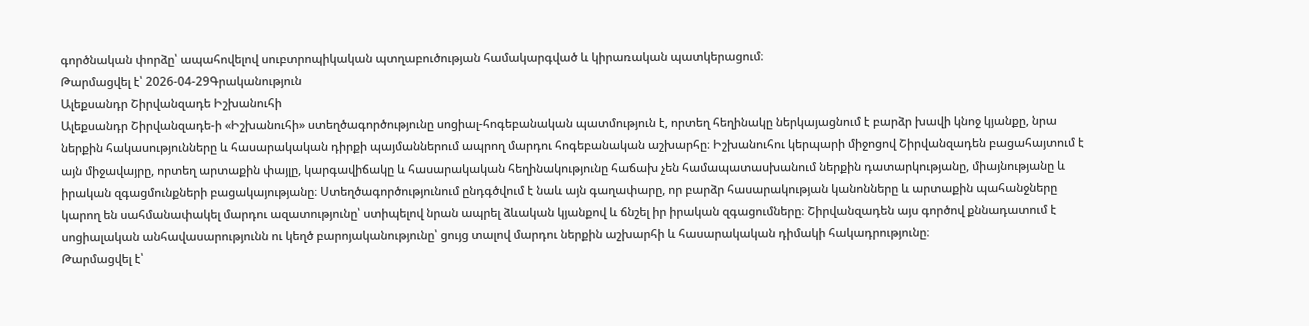գործնական փորձը՝ ապահովելով սուբտրոպիկական պտղաբուծության համակարգված և կիրառական պատկերացում։
Թարմացվել է՝ 2026-04-29Գրականություն
Ալեքսանդր Շիրվանզադե Իշխանուհի
Ալեքսանդր Շիրվանզադե-ի «Իշխանուհի» ստեղծագործությունը սոցիալ-հոգեբանական պատմություն է, որտեղ հեղինակը ներկայացնում է բարձր խավի կնոջ կյանքը, նրա ներքին հակասությունները և հասարակական դիրքի պայմաններում ապրող մարդու հոգեբանական աշխարհը։ Իշխանուհու կերպարի միջոցով Շիրվանզադեն բացահայտում է այն միջավայրը, որտեղ արտաքին փայլը, կարգավիճակը և հասարակական հեղինակությունը հաճախ չեն համապատասխանում ներքին դատարկությանը, միայնությանը և իրական զգացմունքների բացակայությանը։ Ստեղծագործությունում ընդգծվում է նաև այն գաղափարը, որ բարձր հասարակության կանոնները և արտաքին պահանջները կարող են սահմանափակել մարդու ազատությունը՝ ստիպելով նրան ապրել ձևական կյանքով և ճնշել իր իրական զգացումները։ Շիրվանզադեն այս գործով քննադատում է սոցիալական անհավասարությունն ու կեղծ բարոյականությունը՝ ցույց տալով մարդու ներքին աշխարհի և հասարակական դիմակի հակադրությունը։
Թարմացվել է՝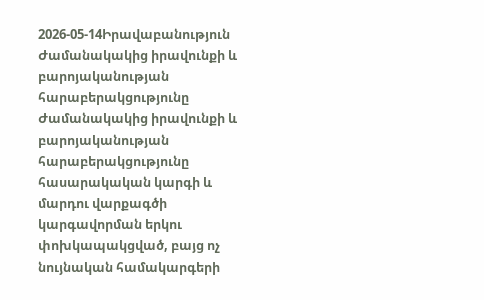2026-05-14Իրավաբանություն
Ժամանակակից իրավունքի և բարոյականության հարաբերակցությունը
Ժամանակակից իրավունքի և բարոյականության հարաբերակցությունը հասարակական կարգի և մարդու վարքագծի կարգավորման երկու փոխկապակցված, բայց ոչ նույնական համակարգերի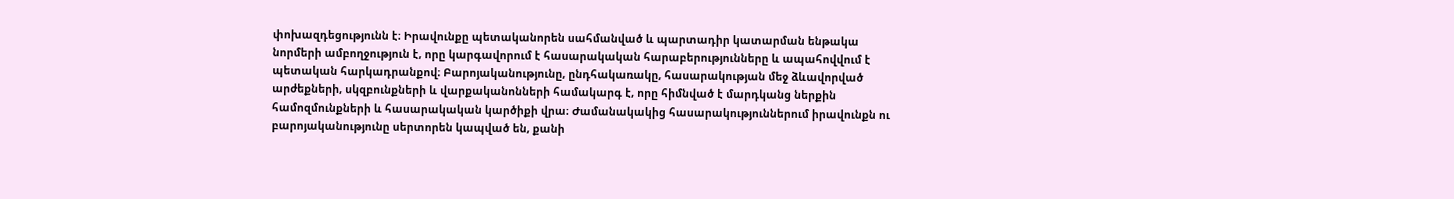փոխազդեցությունն է։ Իրավունքը պետականորեն սահմանված և պարտադիր կատարման ենթակա նորմերի ամբողջություն է, որը կարգավորում է հասարակական հարաբերությունները և ապահովվում է պետական հարկադրանքով։ Բարոյականությունը, ընդհակառակը, հասարակության մեջ ձևավորված արժեքների, սկզբունքների և վարքականոնների համակարգ է, որը հիմնված է մարդկանց ներքին համոզմունքների և հասարակական կարծիքի վրա։ Ժամանակակից հասարակություններում իրավունքն ու բարոյականությունը սերտորեն կապված են, քանի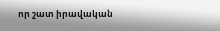որ շատ իրավական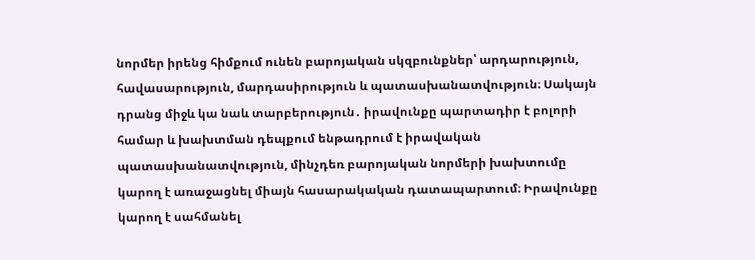նորմեր իրենց հիմքում ունեն բարոյական սկզբունքներ՝ արդարություն, հավասարություն, մարդասիրություն և պատասխանատվություն։ Սակայն դրանց միջև կա նաև տարբերություն․ իրավունքը պարտադիր է բոլորի համար և խախտման դեպքում ենթադրում է իրավական պատասխանատվություն, մինչդեռ բարոյական նորմերի խախտումը կարող է առաջացնել միայն հասարակական դատապարտում։ Իրավունքը կարող է սահմանել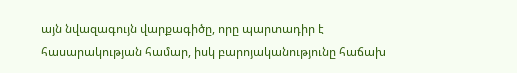այն նվազագույն վարքագիծը, որը պարտադիր է հասարակության համար, իսկ բարոյականությունը հաճախ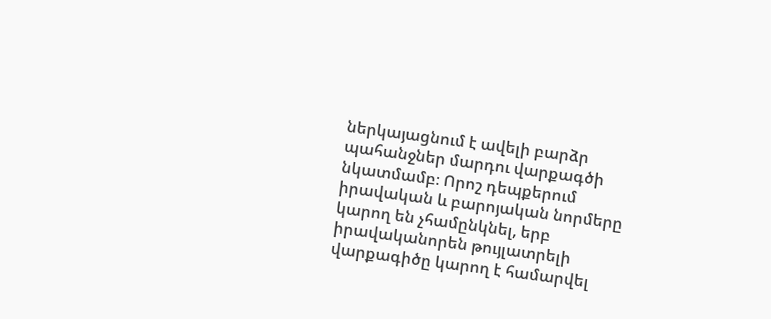ներկայացնում է ավելի բարձր պահանջներ մարդու վարքագծի նկատմամբ։ Որոշ դեպքերում իրավական և բարոյական նորմերը կարող են չհամընկնել, երբ իրավականորեն թույլատրելի վարքագիծը կարող է համարվել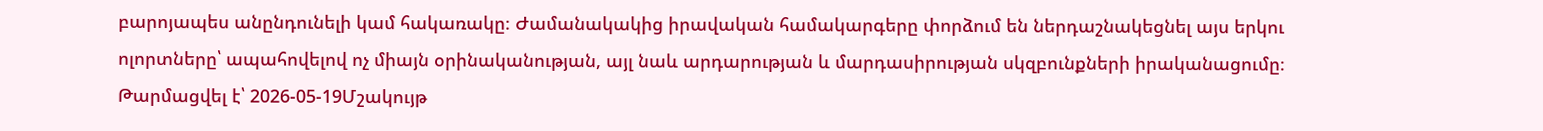բարոյապես անընդունելի կամ հակառակը։ Ժամանակակից իրավական համակարգերը փորձում են ներդաշնակեցնել այս երկու ոլորտները՝ ապահովելով ոչ միայն օրինականության, այլ նաև արդարության և մարդասիրության սկզբունքների իրականացումը։
Թարմացվել է՝ 2026-05-19Մշակույթ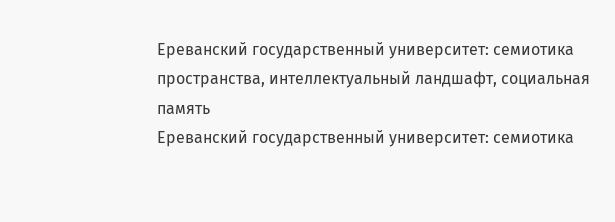Ереванский государственный университет: семиотика пространства, интеллектуальный ландшафт, социальная память
Ереванский государственный университет: семиотика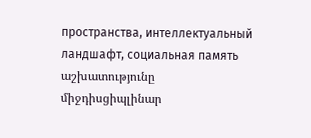пространства, интеллектуальный ландшафт, социальная память աշխատությունը միջդիսցիպլինար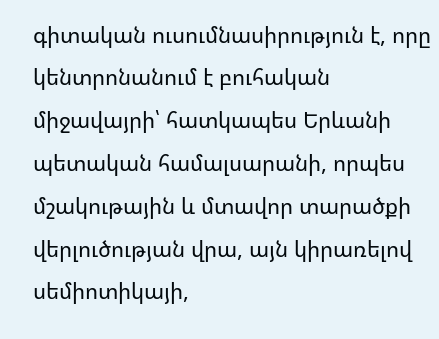գիտական ուսումնասիրություն է, որը կենտրոնանում է բուհական միջավայրի՝ հատկապես Երևանի պետական համալսարանի, որպես մշակութային և մտավոր տարածքի վերլուծության վրա, այն կիրառելով սեմիոտիկայի,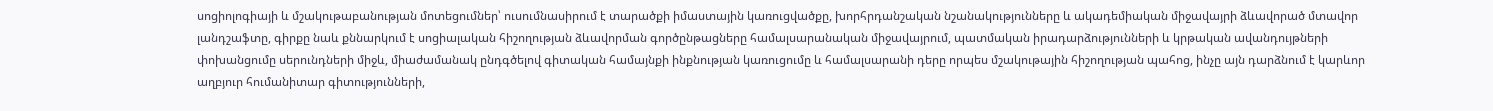սոցիոլոգիայի և մշակութաբանության մոտեցումներ՝ ուսումնասիրում է տարածքի իմաստային կառուցվածքը, խորհրդանշական նշանակությունները և ակադեմիական միջավայրի ձևավորած մտավոր լանդշաֆտը, գիրքը նաև քննարկում է սոցիալական հիշողության ձևավորման գործընթացները համալսարանական միջավայրում, պատմական իրադարձությունների և կրթական ավանդույթների փոխանցումը սերունդների միջև, միաժամանակ ընդգծելով գիտական համայնքի ինքնության կառուցումը և համալսարանի դերը որպես մշակութային հիշողության պահոց, ինչը այն դարձնում է կարևոր աղբյուր հումանիտար գիտությունների,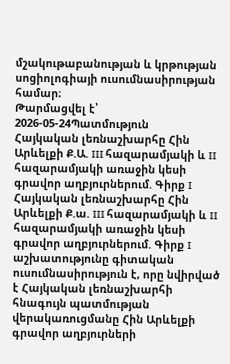մշակութաբանության և կրթության սոցիոլոգիայի ուսումնասիրության համար։
Թարմացվել է՝ 2026-05-24Պատմություն
Հայկական լեռնաշխարհը Հին Արևելքի Ք.Ա. III հազարամյակի և II հազարամյակի առաջին կեսի գրավոր աղբյուրներում. Գիրք I
Հայկական լեռնաշխարհը Հին Արևելքի Ք.ա. III հազարամյակի և II հազարամյակի առաջին կեսի գրավոր աղբյուրներում. Գիրք I աշխատությունը գիտական ուսումնասիրություն է, որը նվիրված է Հայկական լեռնաշխարհի հնագույն պատմության վերակառուցմանը Հին Արևելքի գրավոր աղբյուրների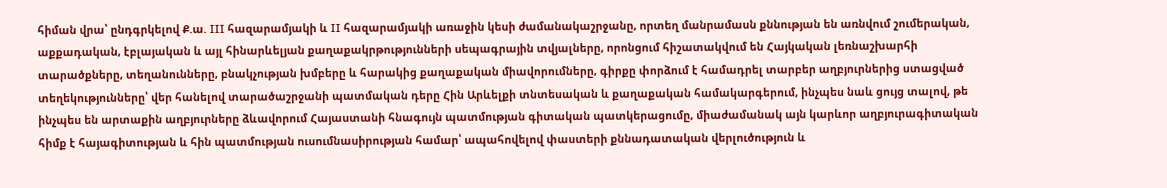հիման վրա՝ ընդգրկելով Ք.ա. III հազարամյակի և II հազարամյակի առաջին կեսի ժամանակաշրջանը, որտեղ մանրամասն քննության են առնվում շումերական, աքքադական, էբլայական և այլ հինարևելյան քաղաքակրթությունների սեպագրային տվյալները, որոնցում հիշատակվում են Հայկական լեռնաշխարհի տարածքները, տեղանունները, բնակչության խմբերը և հարակից քաղաքական միավորումները, գիրքը փորձում է համադրել տարբեր աղբյուրներից ստացված տեղեկությունները՝ վեր հանելով տարածաշրջանի պատմական դերը Հին Արևելքի տնտեսական և քաղաքական համակարգերում, ինչպես նաև ցույց տալով, թե ինչպես են արտաքին աղբյուրները ձևավորում Հայաստանի հնագույն պատմության գիտական պատկերացումը, միաժամանակ այն կարևոր աղբյուրագիտական հիմք է հայագիտության և հին պատմության ուսումնասիրության համար՝ ապահովելով փաստերի քննադատական վերլուծություն և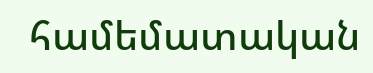համեմատական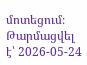մոտեցում։
Թարմացվել է՝ 2026-05-24